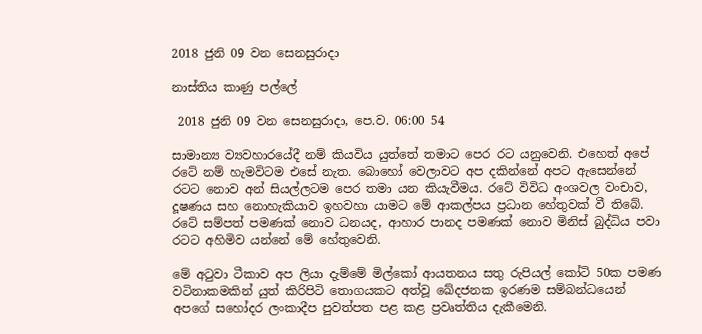2018 ජුනි 09 වන සෙනසුරාදා

නාස්තිය කාණු පල්ලේ

 2018 ජුනි 09 වන සෙනසුරාදා, පෙ.ව. 06:00 54

සාමාන්‍ය ව්‍යවහාරයේදී නම් කියවිය යුත්තේ තමාට පෙර රට යනුවෙනි. එහෙත් අපේ රටේ නම් හැමවිටම එසේ නැත. බොහෝ වෙලාවට අප දකින්නේ අපට ඇසෙන්නේ රටට නොව අන් සියල්ලටම පෙර තමා යන කියැවීමය. රටේ විවිධ අංශවල වංචාව, දූෂණය සහ නොහැකියාව ඉහවහා යාමට මේ ආකල්පය ප්‍රධාන හේතුවක් වී තිබේ. රටේ සම්පත් පමණක් නොව ධනයද, ආහාර පානද පමණක් නොව මිනිස් බුද්ධිය පවා රටට අහිමිව යන්නේ මේ හේතුවෙනි.

මේ අටුවා ටීකාව අප ලියා දැම්මේ මිල්කෝ ආයතනය සතු රුපියල් කෝටි 50ක පමණ වටිනාකමකින් යුත් කිරිපිටි තොගයකට අත්වූ ඛේදජනක ඉරණම සම්බන්ධයෙන් අපගේ සහෝදර ලංකාදීප පුවත්පත පළ කළ ප්‍රවෘත්තිය දැකීමෙනි.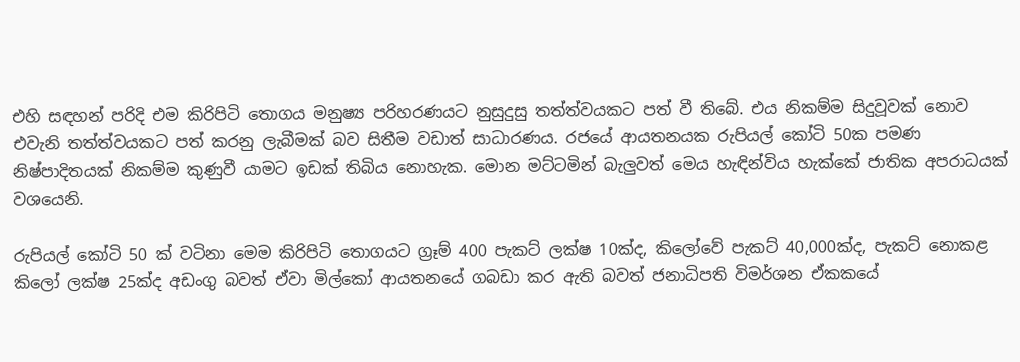එහි සඳහන් පරිදි එම කිරිපිටි තොගය මනුෂ්‍ය පරිහරණයට නුසුදුසු තත්ත්වයකට පත් වී තිබේ. එය නිකම්ම සිදුවූවක් නොව එවැනි තත්ත්වයකට පත් කරනු ලැබීමක් බව සිතීම වඩාත් සාධාරණය. රජයේ ආයතනයක රුපියල් කෝටි 50ක පමණ නිෂ්පාදිතයක් නිකම්ම කුණුවී යාමට ඉඩක් තිබිය නොහැක. මොන මට්ටමින් බැලුවත් මෙය හැඳින්විය හැක්කේ ජාතික අපරාධයක් වශයෙනි.

රුපියල් කෝටි 50 ක් වටිනා මෙම කිරිපිටි තොගයට ග්‍රෑම් 400 පැකට් ලක්ෂ 10ක්ද, කිලෝවේ පැකට් 40,000ක්ද, පැකට් නොකළ කිලෝ ලක්ෂ 25ක්ද අඩංගු බවත් ඒවා මිල්කෝ ආයතනයේ ගබඩා කර ඇති බවත් ජනාධිපති විමර්ශන ඒකකයේ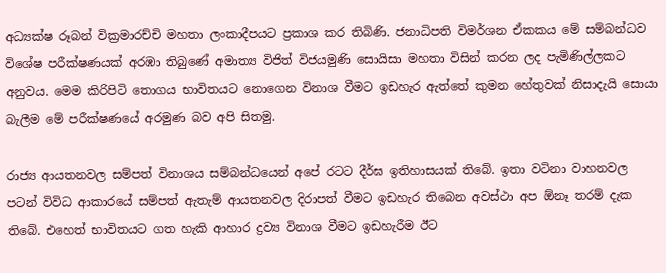අධ්‍යක්ෂ රූබන් වික්‍රමාරච්චි මහතා ලංකාදීපයට ප්‍රකාශ කර තිබිණි. ජනාධිපති විමර්ශන ඒකකය මේ සම්බන්ධව විශේෂ පරීක්ෂණයක් අරඹා තිබුණේ අමාත්‍ය විජිත් විජයමුණි සොයිසා මහතා විසින් කරන ලද පැමිණිල්ලකට අනුවය. මෙම කිරිපිටි තොගය භාවිතයට නොගෙන විනාශ වීමට ඉඩහැර ඇත්තේ කුමන හේතුවක් නිසාදැයි සොයා බැලීම මේ පරීක්ෂණයේ අරමුණ බව අපි සිතමු.

රාජ්‍ය ආයතනවල සම්පත් විනාශය සම්බන්ධයෙන් අපේ රටට දීර්ඝ ඉතිහාසයක් තිබේ. ඉතා වටිනා වාහනවල පටන් විවිධ ආකාරයේ සම්පත් ඇතැම් ආයතනවල දිරාපත් වීමට ඉඩහැර තිබෙන අවස්ථා අප ඕනෑ තරම් දැක තිබේ. එහෙත් භාවිතයට ගත හැකි ආහාර ද්‍රව්‍ය විනාශ වීමට ඉඩහැරීම ඊට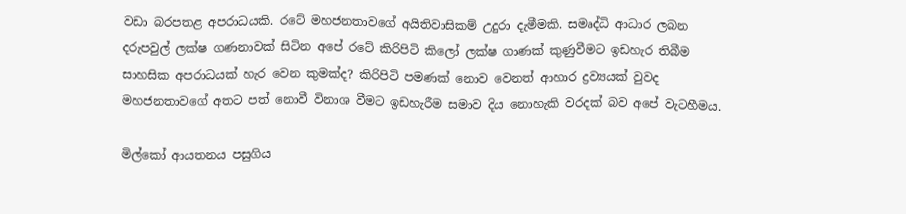වඩා බරපතළ අපරාධයකි. රටේ මහජනතාවගේ අයිතිවාසිකම් උදුරා දැමීමකි. සමෘද්ධි ආධාර ලබන දරුපවුල් ලක්ෂ ගණනාවක් සිටින අපේ රටේ කිරිපිටි කිලෝ ලක්ෂ ගාණක් කුණුවීමට ඉඩහැර තිබීම සාහසික අපරාධයක් හැර වෙන කුමක්ද? කිරිපිටි පමණක් නොව වෙනත් ආහාර ද්‍රව්‍යයක් වුවද මහජනතාවගේ අතට පත් නොවී විනාශ වීමට ඉඩහැරීම සමාව දිය නොහැකි වරදක් බව අපේ වැටහීමය.

මිල්කෝ ආයතනය පසුගිය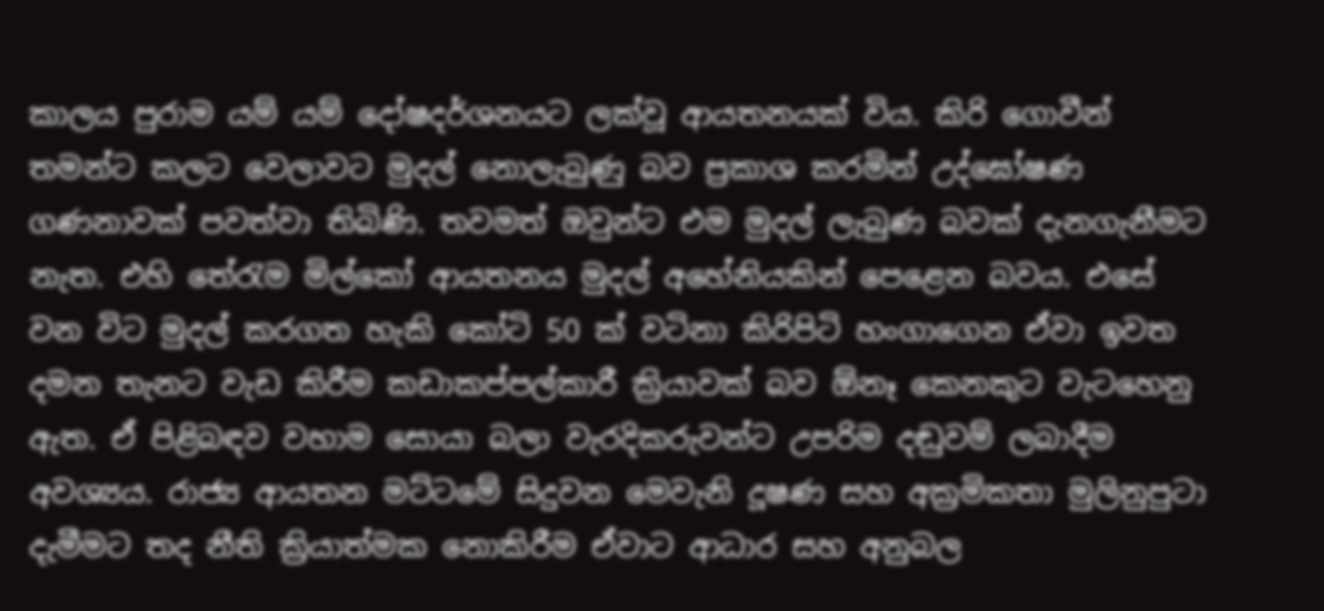කාලය පුරාම යම් යම් දෝෂදර්ශනයට ලක්වූ ආයතනයක් විය. කිරි ගොවීන් තමන්ට කලට වෙලාවට මුදල් නොලැබුණු බව ප්‍රකාශ කරමින් උද්ඝෝෂණ ගණනාවක් පවත්වා තිබිණි. තවමත් ඔවුන්ට එම මුදල් ලැබුණ බවක් දැනගැනීමට නැත. එහි තේරැම මිල්කෝ ආයතනය මුදල් අහේනියකින් පෙළෙන බවය. එසේ වන විට මුදල් කරගත හැකි කෝටි 50 ක් වටිනා කිරිපිටි හංගාගෙන ඒවා ඉවත දමන තැනට වැඩ කිරීම කඩාකප්පල්කාරී ක්‍රියාවක් බව ඕනෑ කෙනකුට වැටහෙනු ඇත. ඒ පිළිබඳව වහාම සොයා බලා වැරදිකරුවන්ට උපරිම දඬුවම් ලබාදීම අවශ්‍යය. රාජ්‍ය ආයතන මට්ටමේ සිදුවන මෙවැනි දූෂණ සහ අක්‍රමිකතා මුලිනුපුටා දැමීමට තද නීති ක්‍රියාත්මක නොකිරීම ඒවාට ආධාර සහ අනුබල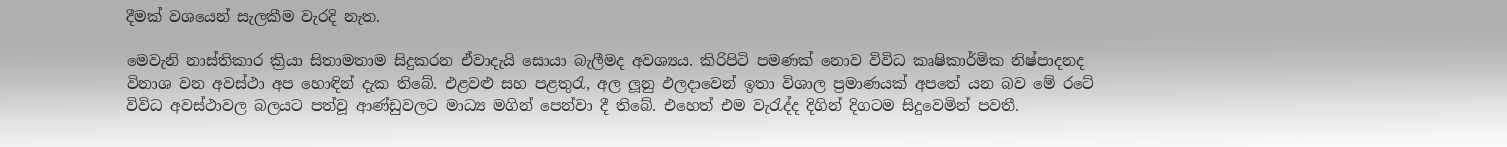දීමක් වශයෙන් සැලකීම වැරදි නැත.

මෙවැනි නාස්තිකාර ක්‍රියා සිතාමතාම සිදුකරන ඒවාදැයි සොයා බැලීමද අවශ්‍යය. කිරිපිටි පමණක් නොව විවිධ කෘෂිකාර්මික නිෂ්පාදනද විනාශ වන අවස්ථා අප හොඳින් දැක තිබේ. එළවළු සහ පළතුරැ, අල ලූනු ඵලදාවෙන් ඉතා විශාල ප්‍රමාණයක් අපතේ යන බව මේ රටේ විවිධ අවස්ථාවල බලයට පත්වූ ආණ්ඩුවලට මාධ්‍ය මගින් පෙන්වා දී තිබේ. එහෙත් එම වැරැද්ද දිගින් දිගටම සිදුවෙමින් පවතී.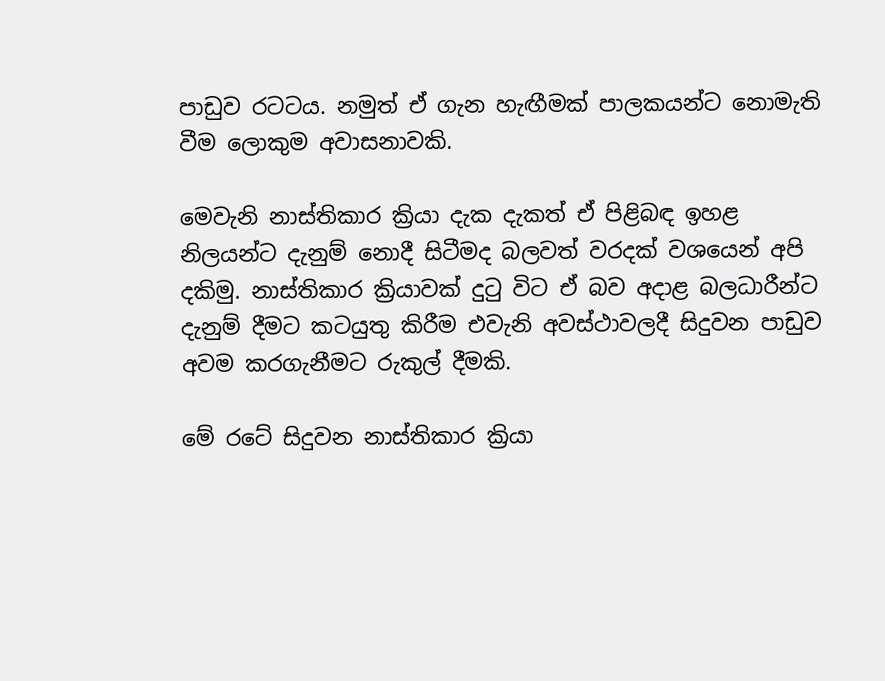පාඩුව රටටය. නමුත් ඒ ගැන හැඟීමක් පාලකයන්ට නොමැති වීම ලොකුම අවාසනාවකි.

මෙවැනි නාස්තිකාර ක්‍රියා දැක දැකත් ඒ පිළිබඳ ඉහළ නිලයන්ට දැනුම් නොදී සිටීමද බලවත් වරදක් වශයෙන් අපි දකිමු. නාස්තිකාර ක්‍රියාවක් දුටු විට ඒ බව අදාළ බලධාරීන්ට දැනුම් දීමට කටයුතු කිරීම එවැනි අවස්ථාවලදී සිදුවන පාඩුව අවම කරගැනීමට රුකුල් දීමකි.

මේ රටේ සිදුවන නාස්තිකාර ක්‍රියා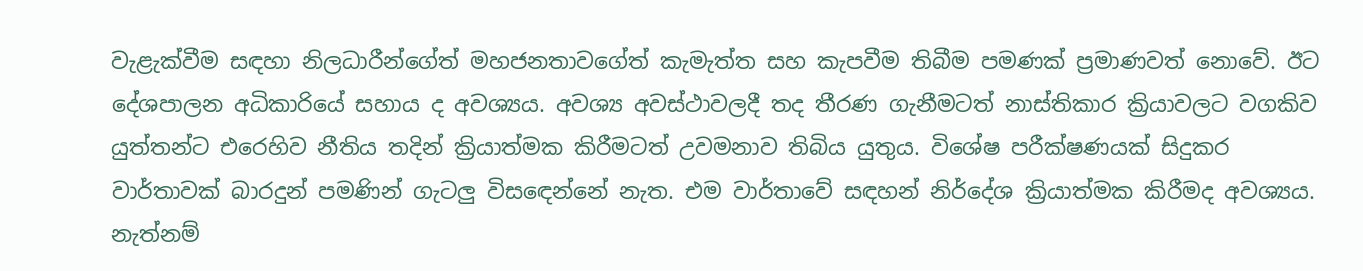වැළැක්වීම සඳහා නිලධාරීන්ගේත් මහජනතාවගේත් කැමැත්ත සහ කැපවීම තිබීම පමණක් ප්‍රමාණවත් නොවේ. ඊට දේශපාලන අධිකාරියේ සහාය ද අවශ්‍යය. අවශ්‍ය අවස්ථාවලදී තද තීරණ ගැනීමටත් නාස්තිකාර ක්‍රියාවලට වගකිව යුත්තන්ට එරෙහිව නීතිය තදින් ක්‍රියාත්මක කිරීමටත් උවමනාව තිබිය යුතුය. විශේෂ පරීක්ෂණයක් සිදුකර වාර්තාවක් බාරදුන් පමණින් ගැටලු විසඳෙන්නේ නැත. එම වාර්තාවේ සඳහන් නිර්දේශ ක්‍රියාත්මක කිරීමද අවශ්‍යය. නැත්නම්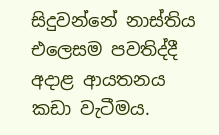සිදුවන්නේ නාස්තිය එලෙසම පවතිද්දී අදාළ ආයතනය කඩා වැටීමය.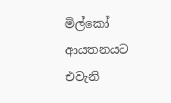මිල්කෝ ආයතනයට එවැනි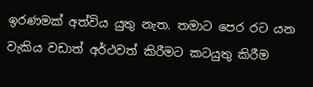ඉරණමක් අත්විය යුතු නැත. තමාට පෙර රට යන වැකිය වඩාත් අර්ථවත් කිරීමට කටයුතු කිරීම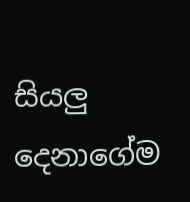සියලු දෙනාගේම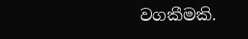වගකීමකි.